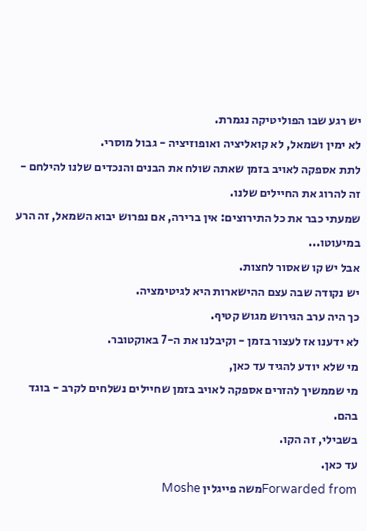יש רגע שבו הפוליטיקה נגמרת.
לא ימין ושמאל, לא קואליציה ואופוזיציה - גבול מוסרי.
לתת אספקה לאויב בזמן שאתה שולח את הבנים והנכדים שלנו להילחם - זה להרוג את החיילים שלנו.
שמעתי כבר את כל התירוצים: אין ברירה, אם נפרוש יבוא השמאל, זה הרע במיעוטו...
אבל יש קו שאסור לחצות.
יש נקודה שבה עצם ההישארות היא לגיטימציה.
כך היה ערב הגירוש מגוש קטיף.
לא ידענו אז לעצור בזמן - וקיבלנו את ה-7 באוקטובר.
מי שלא יודע להגיד עד כאן,
מי שממשיך להזרים אספקה לאויב בזמן שחיילים נשלחים לקרב - בוגד בהם.
בשבילי, זה הקו.
עד כאן.
Forwarded fromמשה פייגלין Moshe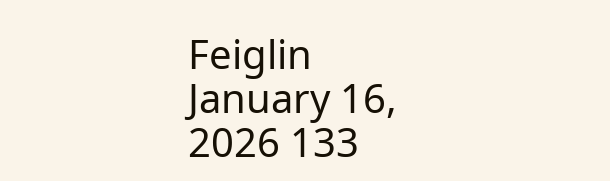Feiglin
January 16, 2026 133